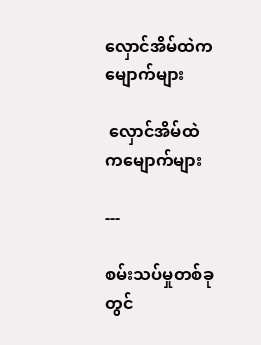လှောင်အိမ်ထဲကမျောက်များ

 လှောင်အိမ်ထဲကမျောက်များ

---

စမ်းသပ်မှုတစ်ခုတွင်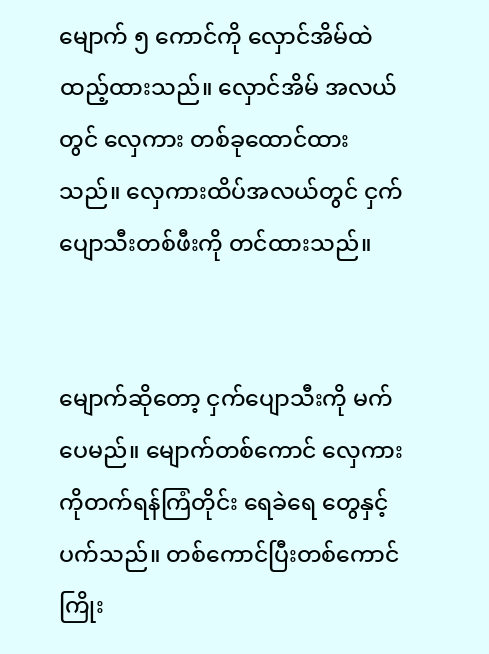မျောက် ၅ ကောင်ကို လှောင်အိမ်ထဲထည့်ထားသည်။ လှောင်အိမ် အလယ်တွင် လှေကား တစ်ခုထောင်ထားသည်။ လှေကားထိပ်အလယ်တွင် ငှက်ပျောသီးတစ်ဖီးကို တင်ထားသည်။


မျောက်ဆိုတော့ ငှက်ပျောသီးကို မက်ပေမည်။ မျောက်တစ်ကောင် လှေကားကိုတက်ရန်ကြံတိုင်း ရေခဲရေ တွေနှင့် ပက်သည်။ တစ်ကောင်ပြီးတစ်ကောင် ကြိုး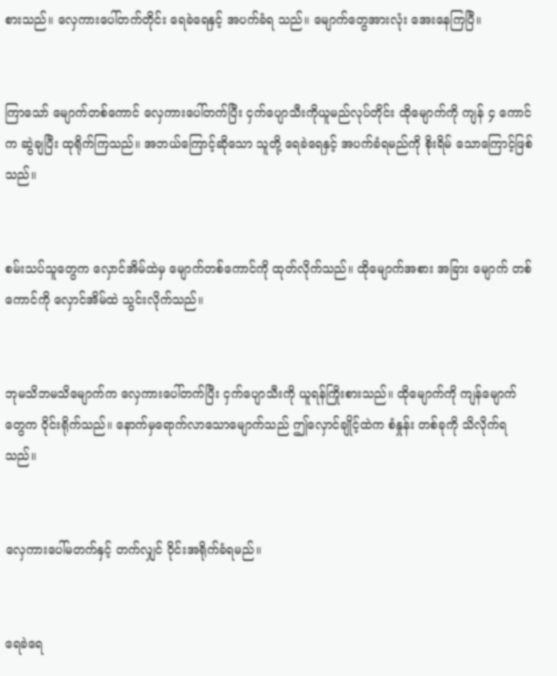စားသည်။ လှေကားပေါ်တက်တိုင်း ရေခဲရေနှင့် အပက်ခံရ သည်။ မျောက်တွေအားလုံး အေးနေကြပြီ။


ကြာသော် မျောက်တစ်ကောင် လှေကားပေါ်တက်ပြီး ငှက်ပျောသီးကိုယူမည်လုပ်တိုင်း ထိုမျောက်ကို ကျန် ၄ ကောင်က ဆွဲချပြီး ထုရိုက်ကြသည်။ အဘယ်ကြောင့်ဆိုသော သူတို့ ရေခဲရေနှင့် အပက်ခံရမည်ကို စိုးရိမ် သောကြောင့်ဖြစ်သည်။


စမ်းသပ်သူတွေက လှောင်အိမ်ထဲမှ မျောက်တစ်ကောင်ကို ထုတ်လိုက်သည်။ ထိုမျောက်အစား အခြား မျောက် တစ်ကောင်ကို လှောင်အိမ်ထဲ သွင်းလိုက်သည်။


ဘုမသိဘမသိမျောက်က လှေကားပေါ်တက်ပြီး ငှက်ပျောသီးကို ယူရန်ကြိုးစားသည်။ ထိုမျောက်ကို ကျန်မျောက်တွေက ဝိုင်းရိုက်သည်။ နောက်မှရောက်လာသောမျောက်သည် ဤလှောင်ချိုင့်ထဲက စံနှုန်း တစ်ခုကို သိလိုက်ရသည်။


လှေကားပေါ်မတက်နှင့် တက်လျှင် ဝိုင်းအရိုက်ခံရမည်။


ရေခဲရေ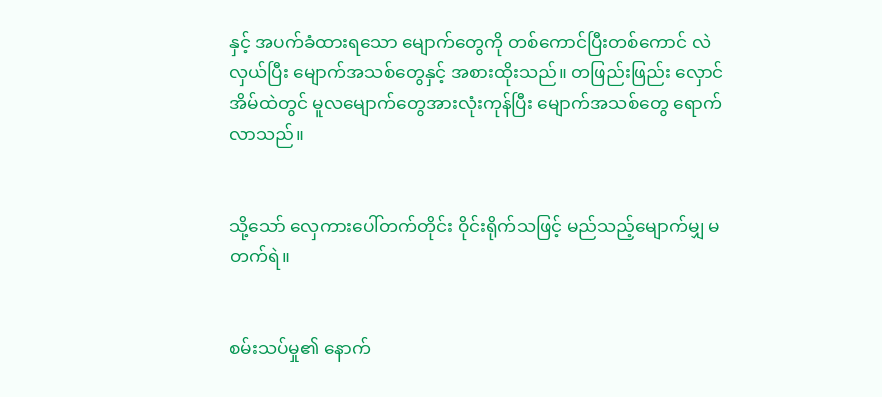နှင့် အပက်ခံထားရသော မျောက်တွေကို တစ်ကောင်ပြီးတစ်ကောင် လဲလှယ်ပြီး မျောက်အသစ်တွေနှင့် အစားထိုးသည်။ တဖြည်းဖြည်း လှောင်အိမ်ထဲတွင် မူလမျောက်တွေအားလုံးကုန်ပြီး မျောက်အသစ်တွေ ရောက် လာသည်။


သို့သော် လှေကားပေါ်တက်တိုင်း ဝိုင်းရိုက်သဖြင့် မည်သည့်မျောက်မျှ မတက်ရဲ။


စမ်းသပ်မှု၏ နောက်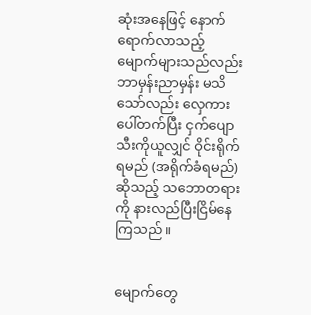ဆုံးအနေဖြင့် နောက်ရောက်လာသည့် မျောက်များသည်လည်း ဘာမှန်းညာမှန်း မသိသော်လည်း လှေကားပေါ်တက်ပြီး ငှက်ပျောသီးကိုယူလျှင် ဝိုင်းရိုက်ရမည် (အရိုက်ခံရမည်) ဆိုသည့် သဘောတရားကို နားလည်ပြီးငြိမ်နေကြသည်။


မျောက်တွေ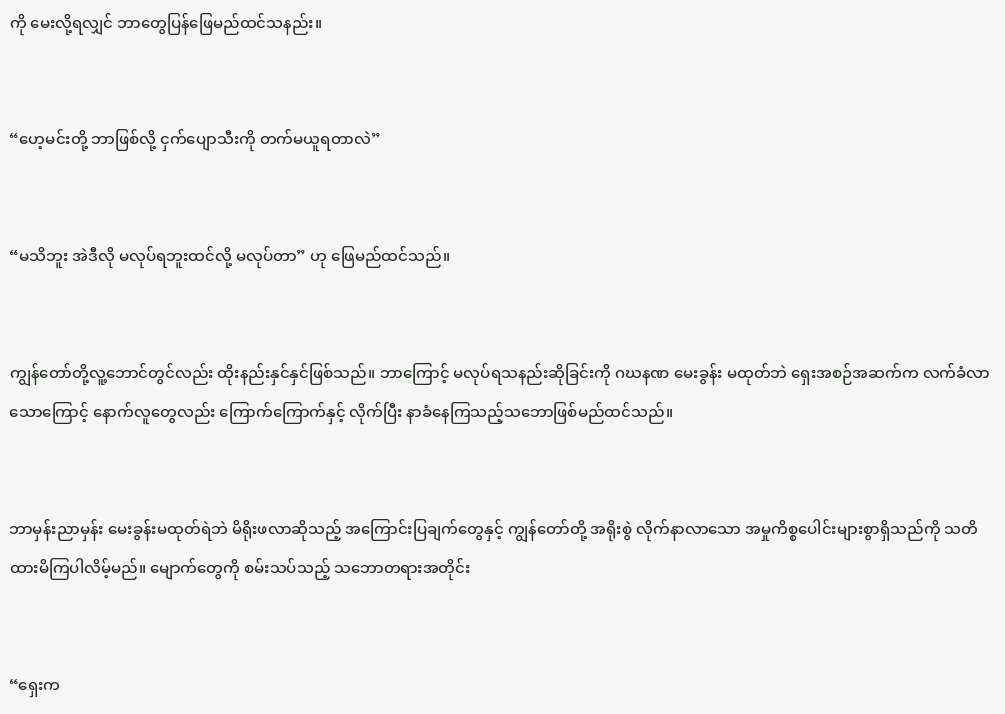ကို မေးလို့ရလျှင် ဘာတွေပြန်ဖြေမည်ထင်သနည်း။


“ဟေ့မင်းတို့ ဘာဖြစ်လို့ ငှက်ပျောသီးကို တက်မယူရတာလဲ”


“မသိဘူး အဲဒီလို မလုပ်ရဘူးထင်လို့ မလုပ်တာ” ဟု ဖြေမည်ထင်သည်။


ကျွန်တော်တို့လူ့ဘောင်တွင်လည်း ထိုးနည်းနှင်နှင်ဖြစ်သည်။ ဘာကြောင့် မလုပ်ရသနည်းဆိုခြင်းကို ဂဃနဏ မေးခွန်း မထုတ်ဘဲ ရှေးအစဉ်အဆက်က လက်ခံလာသောကြောင့် နောက်လူတွေလည်း ကြောက်ကြောက်နှင့် လိုက်ပြီး နာခံနေကြသည့်သဘောဖြစ်မည်ထင်သည်။


ဘာမှန်းညာမှန်း မေးခွန်းမထုတ်ရဲဘဲ မိရိုးဖလာဆိုသည့် အကြောင်းပြချက်တွေနှင့် ကျွန်တော်တို့ အရိုးစွဲ လိုက်နာလာသော အမှုကိစ္စပေါင်းများစွာရှိသည်ကို သတိထားမိကြပါလိမ့်မည်။ မျောက်တွေကို စမ်းသပ်သည့် သဘောတရားအတိုင်း


“ရှေးက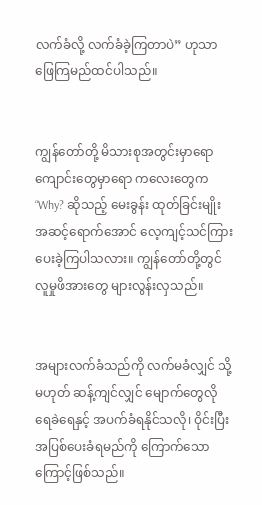လက်ခံလို့ လက်ခံခဲ့ကြတာပဲ” ဟုသာ ဖြေကြမည်ထင်ပါသည်။


ကျွန်တော်တို့ မိသားစုအတွင်းမှာရော ကျောင်းတွေမှာရော ကလေးတွေက “Why? ဆိုသည့် မေးခွန်း ထုတ်ခြင်းမျိုး အဆင့်ရောက်အောင် လေ့ကျင့်သင်ကြားပေးခဲ့ကြပါသလား။ ကျွန်တော်တို့တွင် လူမှုဖိအားတွေ များလွန်းလှသည်။


အများလက်ခံသည်ကို လက်မခံလျှင် သို့မဟုတ် ဆန့်ကျင်လျှင် မျောက်တွေလို ရေခဲရေနှင့် အပက်ခံရနိုင်သလို၊ ဝိုင်းပြီးအပြစ်ပေးခံရမည်ကို ကြောက်သောကြောင့်ဖြစ်သည်။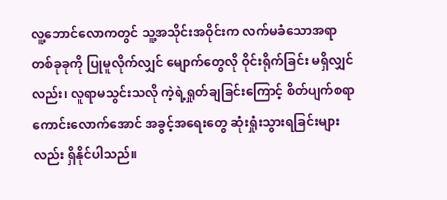လူ့ဘောင်လောကတွင် သူ့အသိုင်းအဝိုင်းက လက်မခံသောအရာတစ်ခုခုကို ပြုမူလိုက်လျှင် မျောက်တွေလို ဝိုင်းရိုက်ခြင်း မရှိလျှင်လည်း၊ လူရာမသွင်းသလို ကဲ့ရဲ့ရှုတ်ချခြင်းကြောင့် စိတ်ပျက်စရာကောင်းလောက်အောင် အခွင့်အရေးတွေ ဆုံးရှုံးသွားရခြင်းများလည်း ရှိနိုင်ပါသည်။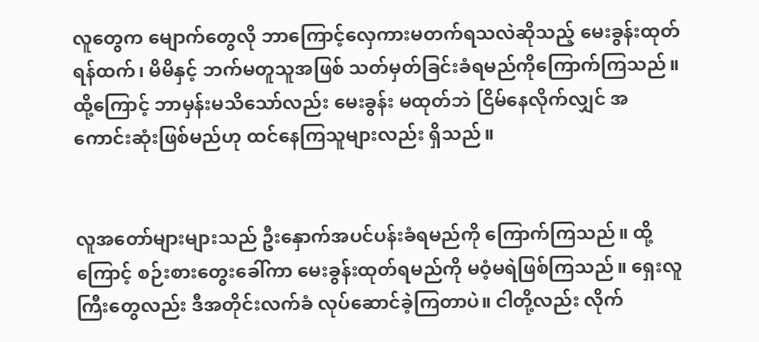လူတွေက မျောက်တွေလို ဘာကြောင့်လှေကားမတက်ရသလဲဆိုသည့် မေးခွန်းထုတ်ရန်ထက်၊ မိမိနှင့် ဘက်မတူသူအဖြစ် သတ်မှတ်ခြင်းခံရမည်ကိုကြောက်ကြသည်။ ထို့ကြောင့် ဘာမှန်းမသိသော်လည်း မေးခွန်း မထုတ်ဘဲ ငြိမ်နေလိုက်လျှင် အကောင်းဆုံးဖြစ်မည်ဟု ထင်နေကြသူများလည်း ရှိသည်။


လူအတော်များများသည် ဦးနှောက်အပင်ပန်းခံရမည်ကို ကြောက်ကြသည်။ ထို့ကြောင့် စဉ်းစားတွေးခေါ်ကာ မေးခွန်းထုတ်ရမည်ကို မဝံ့မရဲဖြစ်ကြသည်။ ရှေးလူကြီးတွေလည်း ဒီအတိုင်းလက်ခံ လုပ်ဆောင်ခဲ့ကြတာပဲ။ ငါတို့လည်း လိုက်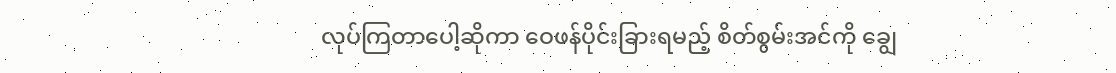လုပ်ကြတာပေါ့ဆိုကာ ဝေဖန်ပိုင်းခြားရမည့် စိတ်စွမ်းအင်ကို ချွေ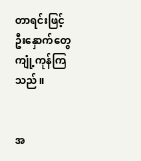တာရင်းဖြင့် ဦးနှောက်တွေ ကျုံ့ကုန်ကြသည်။


အ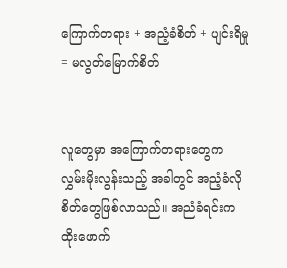ကြောက်တရား + အညံ့ခံစိတ် + ပျင်းရိမှု = မလွတ်မြောက်စိတ်


လူတွေမှာ အကြောက်တရားတွေက လွှမ်းမိုးလွန်းသည့် အခါတွင် အညံ့ခံလိုစိတ်တွေဖြစ်လာသည်။ အညံခံရင်းက ထိုးဖောက်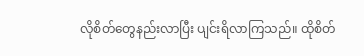လိုစိတ်တွေနည်းလာပြီး ပျင်းရိလာကြသည်။ ထိုစိတ်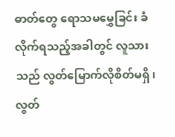ဓာတ်တွေ ရောသမမွှေခြင်း ခံလိုက်ရသည့်အခါတွင် လူသားသည် လွတ်မြောက်လိုစိတ်မရှိ၊ လွတ်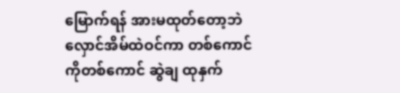မြောက်ရန် အားမထုတ်တော့ဘဲ လှောင်အိမ်ထဲဝင်ကာ တစ်ကောင်ကိုတစ်ကောင် ဆွဲချ ထုနှက်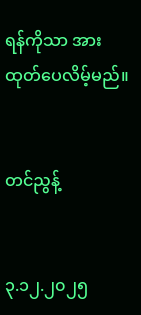ရန်ကိုသာ အားထုတ်ပေလိမ့်မည်။


တင်ညွန့်


၃.၁၂.၂၀၂၅